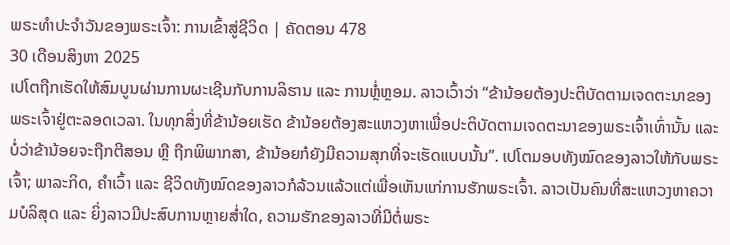ພຣະທຳປະຈຳວັນຂອງພຣະເຈົ້າ: ການເຂົ້າສູ່ຊີວິດ | ຄັດຕອນ 478
30 ເດືອນສິງຫາ 2025
ເປໂຕຖືກເຮັດໃຫ້ສົມບູນຜ່ານການຜະເຊີນກັບການລິຮານ ແລະ ການຫຼໍ່ຫຼອມ. ລາວເວົ້າວ່າ “ຂ້ານ້ອຍຕ້ອງປະຕິບັດຕາມເຈດຕະນາຂອງພຣະເຈົ້າຢູ່ຕະລອດເວລາ. ໃນທຸກສິ່ງທີ່ຂ້ານ້ອຍເຮັດ ຂ້ານ້ອຍຕ້ອງສະແຫວງຫາເພື່ອປະຕິບັດຕາມເຈດຕະນາຂອງພຣະເຈົ້າເທົ່ານັ້ນ ແລະ ບໍ່ວ່າຂ້ານ້ອຍຈະຖືກຕີສອນ ຫຼື ຖືກພິພາກສາ, ຂ້ານ້ອຍກໍຍັງມີຄວາມສຸກທີ່ຈະເຮັດແບບນັ້ນ”. ເປໂຕມອບທັງໝົດຂອງລາວໃຫ້ກັບພຣະເຈົ້າ; ພາລະກິດ, ຄຳເວົ້າ ແລະ ຊີວິດທັງໝົດຂອງລາວກໍລ້ວນແລ້ວແຕ່ເພື່ອເຫັນແກ່ການຮັກພຣະເຈົ້າ. ລາວເປັນຄົນທີ່ສະແຫວງຫາຄວາມບໍລິສຸດ ແລະ ຍິ່ງລາວມີປະສົບການຫຼາຍສໍ່າໃດ, ຄວາມຮັກຂອງລາວທີ່ມີຕໍ່ພຣະ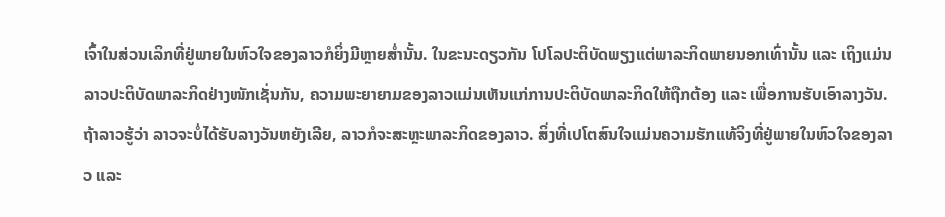ເຈົ້າໃນສ່ວນເລິກທີ່ຢູ່ພາຍໃນຫົວໃຈຂອງລາວກໍຍິ່ງມີຫຼາຍສໍ່ານັ້ນ. ໃນຂະນະດຽວກັນ ໂປໂລປະຕິບັດພຽງແຕ່ພາລະກິດພາຍນອກເທົ່ານັ້ນ ແລະ ເຖິງແມ່ນລາວປະຕິບັດພາລະກິດຢ່າງໜັກເຊັ່ນກັນ, ຄວາມພະຍາຍາມຂອງລາວແມ່ນເຫັນແກ່ການປະຕິບັດພາລະກິດໃຫ້ຖືກຕ້ອງ ແລະ ເພື່ອການຮັບເອົາລາງວັນ. ຖ້າລາວຮູ້ວ່າ ລາວຈະບໍ່ໄດ້ຮັບລາງວັນຫຍັງເລີຍ, ລາວກໍຈະສະຫຼະພາລະກິດຂອງລາວ. ສິ່ງທີ່ເປໂຕສົນໃຈແມ່ນຄວາມຮັກແທ້ຈິງທີ່ຢູ່ພາຍໃນຫົວໃຈຂອງລາວ ແລະ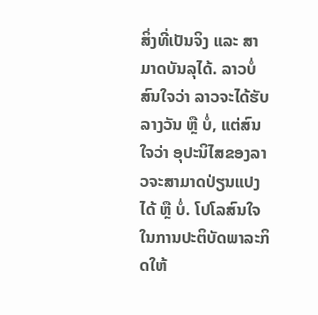ສິ່ງທີ່ເປັນຈິງ ແລະ ສາມາດບັນລຸໄດ້. ລາວບໍ່ສົນໃຈວ່າ ລາວຈະໄດ້ຮັບລາງວັນ ຫຼື ບໍ່, ແຕ່ສົນໃຈວ່າ ອຸປະນິໄສຂອງລາວຈະສາມາດປ່ຽນແປງໄດ້ ຫຼື ບໍ່. ໂປໂລສົນໃຈໃນການປະຕິບັດພາລະກິດໃຫ້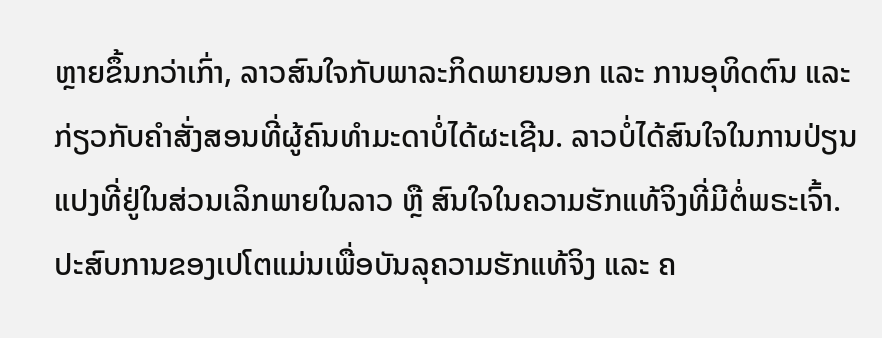ຫຼາຍຂຶ້ນກວ່າເກົ່າ, ລາວສົນໃຈກັບພາລະກິດພາຍນອກ ແລະ ການອຸທິດຕົນ ແລະ ກ່ຽວກັບຄຳສັ່ງສອນທີ່ຜູ້ຄົນທຳມະດາບໍ່ໄດ້ຜະເຊີນ. ລາວບໍ່ໄດ້ສົນໃຈໃນການປ່ຽນແປງທີ່ຢູ່ໃນສ່ວນເລິກພາຍໃນລາວ ຫຼື ສົນໃຈໃນຄວາມຮັກແທ້ຈິງທີ່ມີຕໍ່ພຣະເຈົ້າ. ປະສົບການຂອງເປໂຕແມ່ນເພື່ອບັນລຸຄວາມຮັກແທ້ຈິງ ແລະ ຄ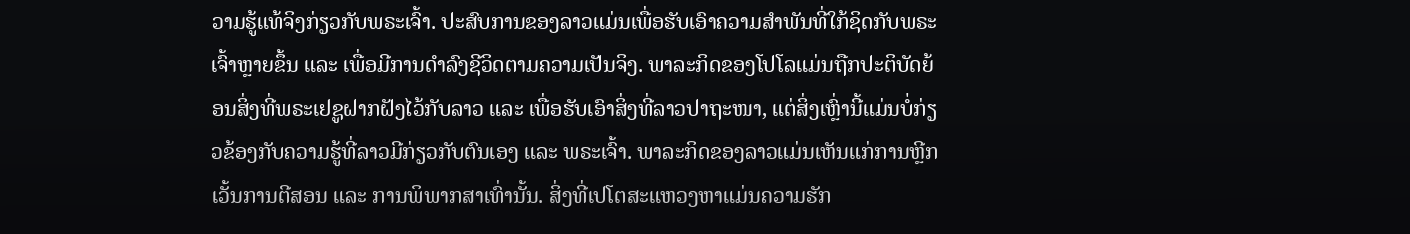ວາມຮູ້ແທ້ຈິງກ່ຽວກັບພຣະເຈົ້າ. ປະສົບການຂອງລາວແມ່ນເພື່ອຮັບເອົາຄວາມສຳພັນທີ່ໃກ້ຊິດກັບພຣະເຈົ້າຫຼາຍຂຶ້ນ ແລະ ເພື່ອມີການດຳລົງຊີວິດຕາມຄວາມເປັນຈິງ. ພາລະກິດຂອງໂປໂລແມ່ນຖືກປະຕິບັດຍ້ອນສິ່ງທີ່ພຣະເຢຊູຝາກຝັງໄວ້ກັບລາວ ແລະ ເພື່ອຮັບເອົາສິ່ງທີ່ລາວປາຖະໜາ, ແຕ່ສິ່ງເຫຼົ່ານີ້ແມ່ນບໍ່ກ່ຽວຂ້ອງກັບຄວາມຮູ້ທີ່ລາວມີກ່ຽວກັບຕົນເອງ ແລະ ພຣະເຈົ້າ. ພາລະກິດຂອງລາວແມ່ນເຫັນແກ່ການຫຼີກເວັ້ນການຕີສອນ ແລະ ການພິພາກສາເທົ່ານັ້ນ. ສິ່ງທີ່ເປໂຕສະແຫວງຫາແມ່ນຄວາມຮັກ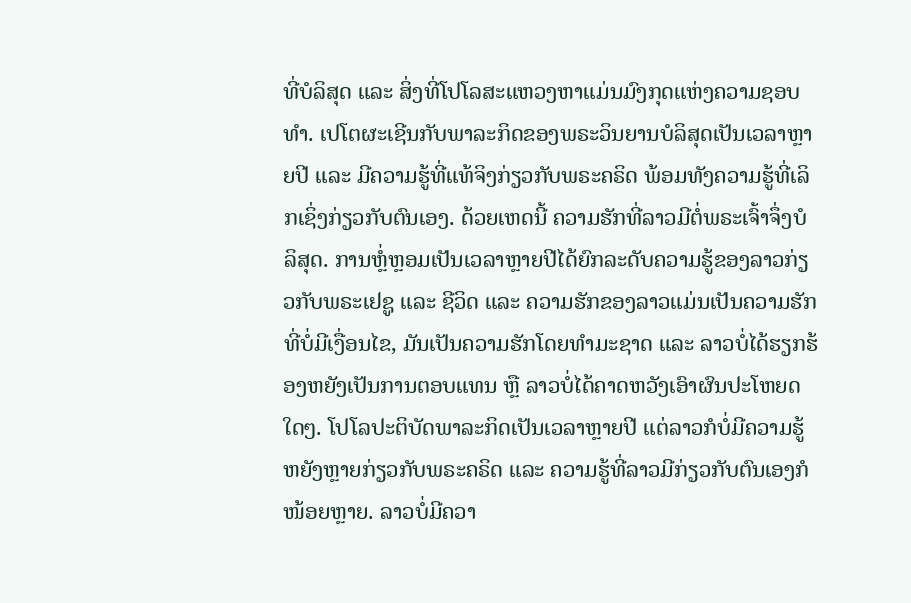ທີ່ບໍລິສຸດ ແລະ ສິ່ງທີ່ໂປໂລສະແຫວງຫາແມ່ນມົງກຸດແຫ່ງຄວາມຊອບທຳ. ເປໂຕຜະເຊີນກັບພາລະກິດຂອງພຣະວິນຍານບໍລິສຸດເປັນເວລາຫຼາຍປີ ແລະ ມີຄວາມຮູ້ທີ່ແທ້ຈິງກ່ຽວກັບພຣະຄຣິດ ພ້ອມທັງຄວາມຮູ້ທີ່ເລິກເຊິ່ງກ່ຽວກັບຕົນເອງ. ດ້ວຍເຫດນີ້ ຄວາມຮັກທີ່ລາວມີຕໍ່ພຣະເຈົ້າຈຶ່ງບໍລິສຸດ. ການຫຼໍ່ຫຼອມເປັນເວລາຫຼາຍປີໄດ້ຍົກລະດັບຄວາມຮູ້ຂອງລາວກ່ຽວກັບພຣະເຢຊູ ແລະ ຊີວິດ ແລະ ຄວາມຮັກຂອງລາວແມ່ນເປັນຄວາມຮັກທີ່ບໍ່ມີເງື່ອນໄຂ, ມັນເປັນຄວາມຮັກໂດຍທຳມະຊາດ ແລະ ລາວບໍ່ໄດ້ຮຽກຮ້ອງຫຍັງເປັນການຕອບແທນ ຫຼື ລາວບໍ່ໄດ້ຄາດຫວັງເອົາຜົນປະໂຫຍດໃດໆ. ໂປໂລປະຕິບັດພາລະກິດເປັນເວລາຫຼາຍປີ ແຕ່ລາວກໍບໍ່ມີຄວາມຮູ້ຫຍັງຫຼາຍກ່ຽວກັບພຣະຄຣິດ ແລະ ຄວາມຮູ້ທີ່ລາວມີກ່ຽວກັບຕົນເອງກໍໜ້ອຍຫຼາຍ. ລາວບໍ່ມີຄວາ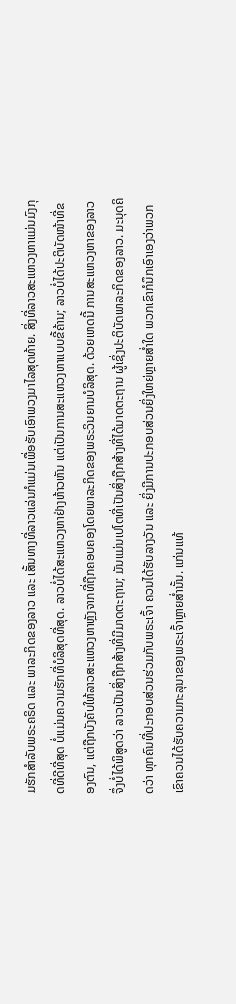ມຮັກສຳລັບພຣະຄຣິດ ແລະ ພາລະກິດຂອງລາວ ແລະ ເສັ້ນທາງທີ່ລາວແລ່ນກໍແມ່ນເພື່ອຮັບເອົາພວງມາໄລສຸດທ້າຍ. ສິ່ງທີ່ລາວສະແຫວງຫາແມ່ນມົງກຸດທີ່ດີທີ່ສຸດ ບໍ່ແມ່ນຄວາມຮັກທີ່ບໍລິສຸດທີ່ສຸດ. ລາວບໍ່ໄດ້ສະແຫວງຫາຢ່າງຫ້າວຫັນ ແຕ່ເປັນການສະແຫວງຫາແບບຂີ້ຄ້ານ; ລາວບໍ່ໄດ້ປະຕິບັດໜ້າທີ່ຂອງຕົນ, ແຕ່ຖືກບັງຄັບໃຫ້ລາວສະແຫວງຫາຫຼັງຈາກທີ່ຖືກຄອບຄອງໂດຍພາລະກິດຂອງພຣະວິນຍານບໍລິສຸດ. ດ້ວຍເຫດນີ້ ການສະແຫວງຫາຂອງລາວຈຶ່ງບໍ່ໄດ້ພິສູດວ່າ ລາວເປັນສິ່ງຖືກສ້າງທີ່ມີມາດຕະຖານ; ມັນແມ່ນເປໂຕທີ່ເປັນສິ່ງຖືກສ້າງທີ່ໄດ້ມາດຕະຖານ ຜູ້ເຊິ່ງປະຕິບັດພາລະກິດຂອງລາວ. ມະນຸດຄິດວ່າ ທຸກຄົນທີ່ປະກອບສ່ວນຮ່ວມກັບພຣະເຈົ້າ ຄວນໄດ້ຮັບລາງວັນ ແລະ ຍິ່ງມີການປະກອບສ່ວນຍິ່ງໃຫຍ່ຫຼາຍສໍ່າໃດ ພວກເຂົາກໍນຶກເອົາເອງວ່າພວກເຂົາຄວນໄດ້ຮັບຄວາມກະລຸນາຂອງພຣະເຈົ້າຫຼາຍສໍ່ານັ້ນ. ແກ່ນແທ້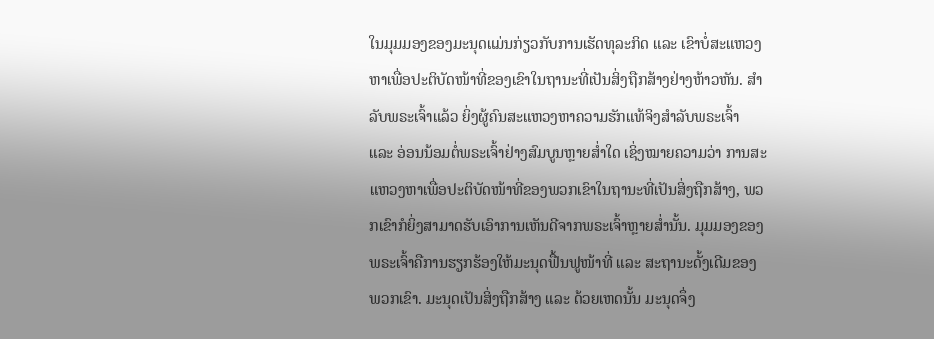ໃນມຸມມອງຂອງມະນຸດແມ່ນກ່ຽວກັບການເຮັດທຸລະກິດ ແລະ ເຂົາບໍ່ສະແຫວງຫາເພື່ອປະຕິບັດໜ້າທີ່ຂອງເຂົາໃນຖານະທີ່ເປັນສິ່ງຖືກສ້າງຢ່າງຫ້າວຫັນ. ສຳລັບພຣະເຈົ້າແລ້ວ ຍິ່ງຜູ້ຄົນສະແຫວງຫາຄວາມຮັກແທ້ຈິງສຳລັບພຣະເຈົ້າ ແລະ ອ່ອນນ້ອມຕໍ່ພຣະເຈົ້າຢ່າງສົມບູນຫຼາຍສໍ່າໃດ ເຊິ່ງໝາຍຄວາມວ່າ ການສະແຫວງຫາເພື່ອປະຕິບັດໜ້າທີ່ຂອງພວກເຂົາໃນຖານະທີ່ເປັນສິ່ງຖືກສ້າງ, ພວກເຂົາກໍຍິ່ງສາມາດຮັບເອົາການເຫັນດີຈາກພຣະເຈົ້າຫຼາຍສໍ່ານັ້ນ. ມຸມມອງຂອງພຣະເຈົ້າຄືການຮຽກຮ້ອງໃຫ້ມະນຸດຟື້ນຟູໜ້າທີ່ ແລະ ສະຖານະດັ້ງເດີມຂອງພວກເຂົາ. ມະນຸດເປັນສິ່ງຖືກສ້າງ ແລະ ດ້ວຍເຫດນັ້ນ ມະນຸດຈຶ່ງ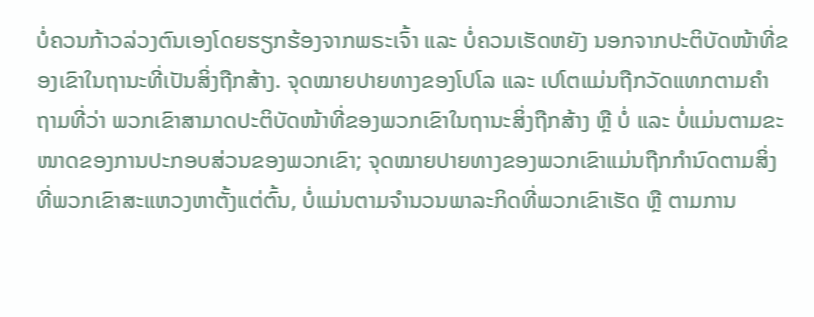ບໍ່ຄວນກ້າວລ່ວງຕົນເອງໂດຍຮຽກຮ້ອງຈາກພຣະເຈົ້າ ແລະ ບໍ່ຄວນເຮັດຫຍັງ ນອກຈາກປະຕິບັດໜ້າທີ່ຂອງເຂົາໃນຖານະທີ່ເປັນສິ່ງຖືກສ້າງ. ຈຸດໝາຍປາຍທາງຂອງໂປໂລ ແລະ ເປໂຕແມ່ນຖືກວັດແທກຕາມຄຳຖາມທີ່ວ່າ ພວກເຂົາສາມາດປະຕິບັດໜ້າທີ່ຂອງພວກເຂົາໃນຖານະສິ່ງຖືກສ້າງ ຫຼື ບໍ່ ແລະ ບໍ່ແມ່ນຕາມຂະໜາດຂອງການປະກອບສ່ວນຂອງພວກເຂົາ; ຈຸດໝາຍປາຍທາງຂອງພວກເຂົາແມ່ນຖືກກຳນົດຕາມສິ່ງທີ່ພວກເຂົາສະແຫວງຫາຕັ້ງແຕ່ຕົ້ນ, ບໍ່ແມ່ນຕາມຈຳນວນພາລະກິດທີ່ພວກເຂົາເຮັດ ຫຼື ຕາມການ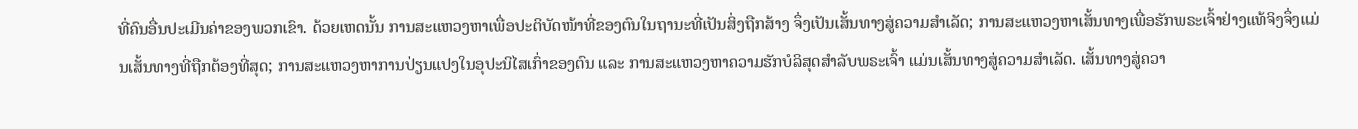ທີ່ຄົນອື່ນປະເມີນຄ່າຂອງພວກເຂົາ. ດ້ວຍເຫດນັ້ນ ການສະແຫວງຫາເພື່ອປະຕິບັດໜ້າທີ່ຂອງຕົນໃນຖານະທີ່ເປັນສິ່ງຖືກສ້າງ ຈຶ່ງເປັນເສັ້ນທາງສູ່ຄວາມສຳເລັດ; ການສະແຫວງຫາເສັ້ນທາງເພື່ອຮັກພຣະເຈົ້າຢ່າງແທ້ຈິງຈຶ່ງແມ່ນເສັ້ນທາງທີ່ຖືກຕ້ອງທີ່ສຸດ; ການສະແຫວງຫາການປ່ຽນແປງໃນອຸປະນິໄສເກົ່າຂອງຕົນ ແລະ ການສະແຫວງຫາຄວາມຮັກບໍລິສຸດສຳລັບພຣະເຈົ້າ ແມ່ນເສັ້ນທາງສູ່ຄວາມສຳເລັດ. ເສັ້ນທາງສູ່ຄວາ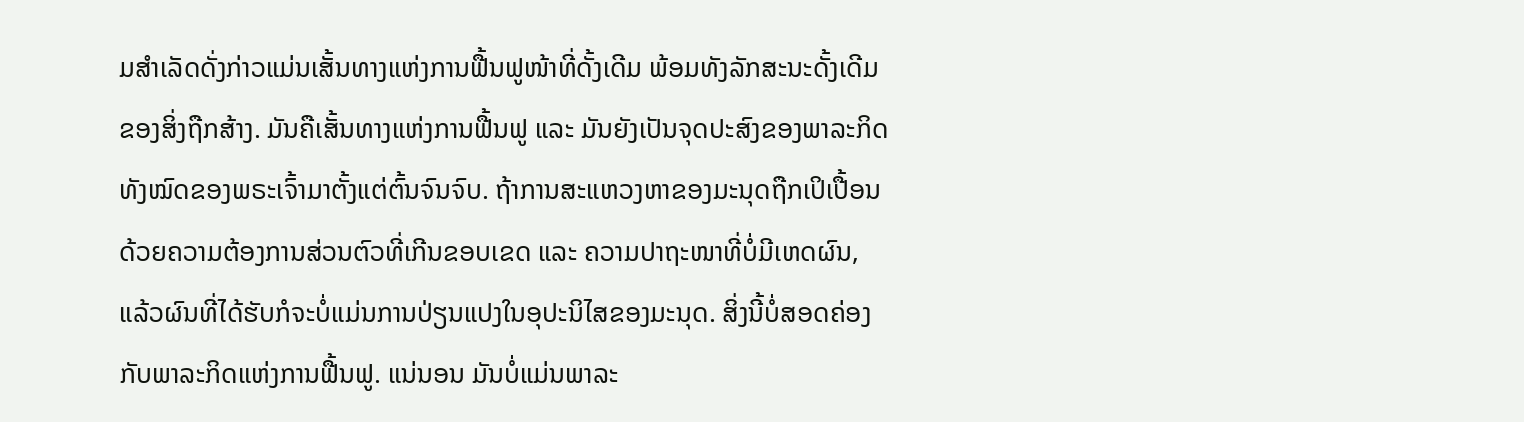ມສຳເລັດດັ່ງກ່າວແມ່ນເສັ້ນທາງແຫ່ງການຟື້ນຟູໜ້າທີ່ດັ້ງເດີມ ພ້ອມທັງລັກສະນະດັ້ງເດີມຂອງສິ່ງຖືກສ້າງ. ມັນຄືເສັ້ນທາງແຫ່ງການຟື້ນຟູ ແລະ ມັນຍັງເປັນຈຸດປະສົງຂອງພາລະກິດທັງໝົດຂອງພຣະເຈົ້າມາຕັ້ງແຕ່ຕົ້ນຈົນຈົບ. ຖ້າການສະແຫວງຫາຂອງມະນຸດຖືກເປິເປື້ອນດ້ວຍຄວາມຕ້ອງການສ່ວນຕົວທີ່ເກີນຂອບເຂດ ແລະ ຄວາມປາຖະໜາທີ່ບໍ່ມີເຫດຜົນ, ແລ້ວຜົນທີ່ໄດ້ຮັບກໍຈະບໍ່ແມ່ນການປ່ຽນແປງໃນອຸປະນິໄສຂອງມະນຸດ. ສິ່ງນີ້ບໍ່ສອດຄ່ອງກັບພາລະກິດແຫ່ງການຟື້ນຟູ. ແນ່ນອນ ມັນບໍ່ແມ່ນພາລະ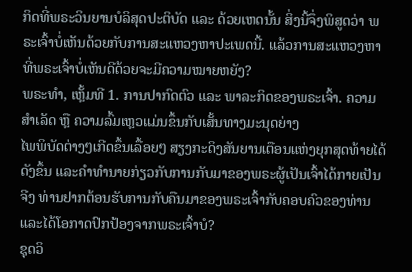ກິດທີ່ພຣະວິນຍານບໍລິສຸດປະຕິບັດ ແລະ ດ້ວຍເຫດນັ້ນ ສິ່ງນີ້ຈຶ່ງພິສູດວ່າ ພຣະເຈົ້າບໍ່ເຫັນດ້ວຍກັບການສະແຫວງຫາປະເພດນີ້. ແລ້ວການສະແຫວງຫາທີ່ພຣະເຈົ້າບໍ່ເຫັນດີດ້ວຍຈະມີຄວາມໝາຍຫຍັງ?
ພຣະທຳ, ເຫຼັ້ມທີ 1. ການປາກົດຕົວ ແລະ ພາລະກິດຂອງພຣະເຈົ້າ. ຄວາມສຳເລັດ ຫຼື ຄວາມລົ້ມເຫຼວແມ່ນຂຶ້ນກັບເສັ້ນທາງມະນຸດຍ່າງ
ໄພພິບັດຕ່າງໆເກີດຂຶ້ນເລື້ອຍໆ ສຽງກະດິງສັນຍານເຕືອນແຫ່ງຍຸກສຸດທ້າຍໄດ້ດັງຂຶ້ນ ແລະຄໍາທໍານາຍກ່ຽວກັບການກັບມາຂອງພຣະຜູ້ເປັນເຈົ້າໄດ້ກາຍເປັນຈີງ ທ່ານຢາກຕ້ອນຮັບການກັບຄືນມາຂອງພຣະເຈົ້າກັບຄອບຄົວຂອງທ່ານ ແລະໄດ້ໂອກາດປົກປ້ອງຈາກພຣະເຈົ້າບໍ?
ຊຸດວິ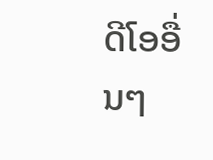ດີໂອອື່ນໆ